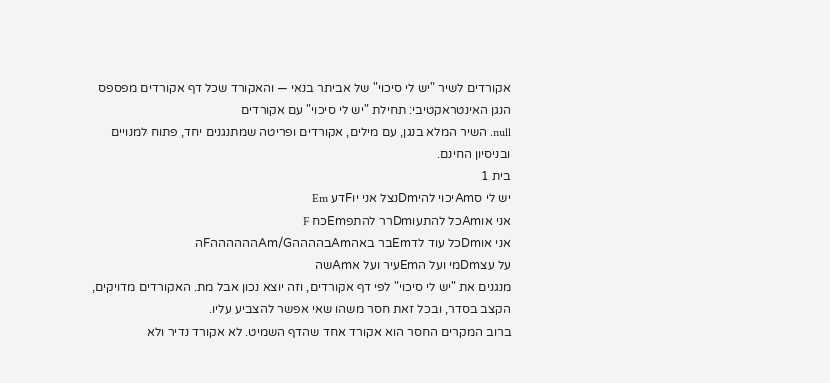אקורדים לשיר "יש לי סיכוי" של אביתר בנאי — והאקורד שכל דף אקורדים מפספס
הנגן האינטראקטיבי: תחילת "יש לי סיכוי" עם אקורדים
null. השיר המלא בנגן, עם מילים, אקורדים ופריטה שמתנגנים יחד, פתוח למנויים ובניסיון החינם.
בית 1
יש לי סAmיכוי להיDmנצל אני יוFדע Em
אני אוAmכל להתעוDmרר להתפEmכח F
אני אוDmכל עוד לדEmבר באהAmבההההAm/GההההההFה
על עצDmמי ועל הEmעיר ועל אAmשה
מנגנים את "יש לי סיכוי" לפי דף אקורדים, וזה יוצא נכון אבל מת. האקורדים מדויקים, הקצב בסדר, ובכל זאת חסר משהו שאי אפשר להצביע עליו.
ברוב המקרים החסר הוא אקורד אחד שהדף השמיט. לא אקורד נדיר ולא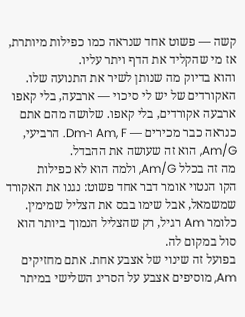קשה — פשוט אחד שנראה כמו כפילות מיותרת, אז מי שהקליד את הדף ויתר עליו.
והוא בדיוק מה שנותן לשיר את התנועה שלו.
האקורדים של יש לי סיכוי — ארבעה, בלי קאפו
ארבעה אקורדים, בלי קאפו. שלושה מהם אתם כנראה כבר מכירים — Am, F ו-Dm. הרביעי, Am/G, הוא זה שעושה את ההבדל.
מה זה בכלל Am/G, ולמה הוא לא כפילות
הקו הנטוי אומר דבר אחד פשוט: נגנו את האקורד שמשמאל, אבל שימו בבס את הצליל שמימין. כלומר Am רגיל, רק שהצליל הנמוך ביותר הוא סול במקום לה.
בפועל זה שינוי של אצבע אחת. אתם מחזיקים Am, מוסיפים אצבע על הסריג השלישי במיתר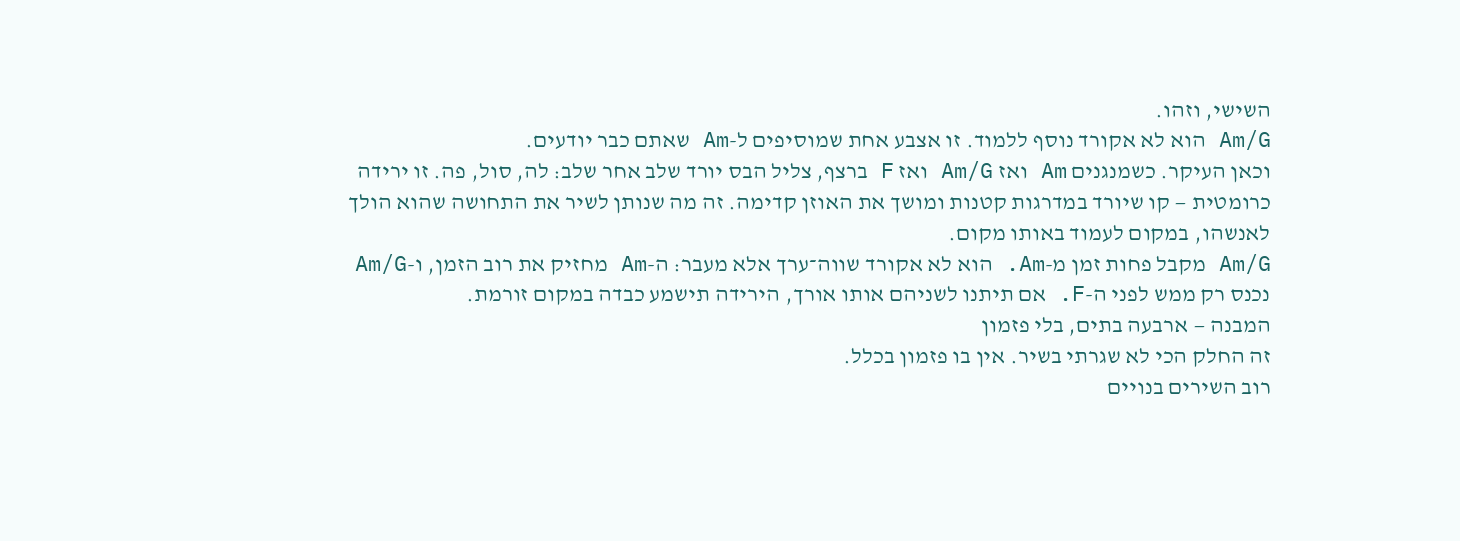השישי, וזהו.
Am/G הוא לא אקורד נוסף ללמוד. זו אצבע אחת שמוסיפים ל-Am שאתם כבר יודעים.
וכאן העיקר. כשמנגנים Am ואז Am/G ואז F ברצף, צליל הבס יורד שלב אחר שלב: לה, סול, פה. זו ירידה כרומטית — קו שיורד במדרגות קטנות ומושך את האוזן קדימה. זה מה שנותן לשיר את התחושה שהוא הולך לאנשהו, במקום לעמוד באותו מקום.
Am/G מקבל פחות זמן מ-Am. הוא לא אקורד שווה־ערך אלא מעבר: ה-Am מחזיק את רוב הזמן, ו-Am/G נכנס רק ממש לפני ה-F. אם תיתנו לשניהם אותו אורך, הירידה תישמע כבדה במקום זורמת.
המבנה — ארבעה בתים, בלי פזמון
זה החלק הכי לא שגרתי בשיר. אין בו פזמון בכלל.
רוב השירים בנויים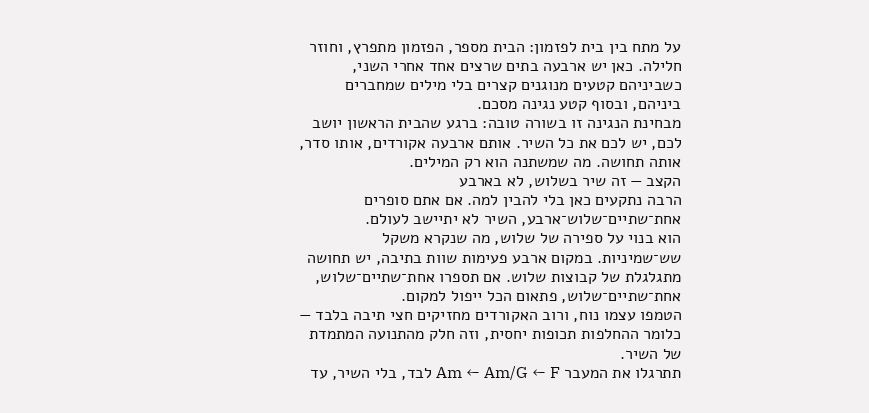על מתח בין בית לפזמון: הבית מספר, הפזמון מתפרץ, וחוזר חלילה. כאן יש ארבעה בתים שרצים אחד אחרי השני, כשביניהם קטעים מנוגנים קצרים בלי מילים שמחברים ביניהם, ובסוף קטע נגינה מסכם.
מבחינת הנגינה זו בשורה טובה: ברגע שהבית הראשון יושב לכם, יש לכם את כל השיר. אותם ארבעה אקורדים, אותו סדר, אותה תחושה. מה שמשתנה הוא רק המילים.
הקצב — זה שיר בשלוש, לא בארבע
הרבה נתקעים כאן בלי להבין למה. אם אתם סופרים אחת־שתיים־שלוש־ארבע, השיר לא יתיישב לעולם.
הוא בנוי על ספירה של שלוש, מה שנקרא משקל שש־שמיניות. במקום ארבע פעימות שוות בתיבה, יש תחושה מתגלגלת של קבוצות שלוש. אם תספרו אחת־שתיים־שלוש, אחת־שתיים־שלוש, פתאום הכל ייפול למקום.
הטמפו עצמו נוח, ורוב האקורדים מחזיקים חצי תיבה בלבד — כלומר ההחלפות תכופות יחסית, וזה חלק מהתנועה המתמדת של השיר.
תתרגלו את המעבר Am ← Am/G ← F לבד, בלי השיר, עד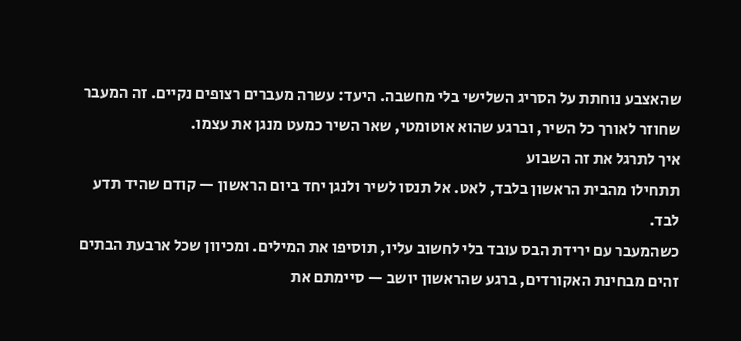שהאצבע נוחתת על הסריג השלישי בלי מחשבה. היעד: עשרה מעברים רצופים נקיים. זה המעבר שחוזר לאורך כל השיר, וברגע שהוא אוטומטי, שאר השיר כמעט מנגן את עצמו.
איך לתרגל את זה השבוע
תתחילו מהבית הראשון בלבד, לאט. אל תנסו לשיר ולנגן יחד ביום הראשון — קודם שהיד תדע לבד.
כשהמעבר עם ירידת הבס עובד בלי לחשוב עליו, תוסיפו את המילים. ומכיוון שכל ארבעת הבתים זהים מבחינת האקורדים, ברגע שהראשון יושב — סיימתם את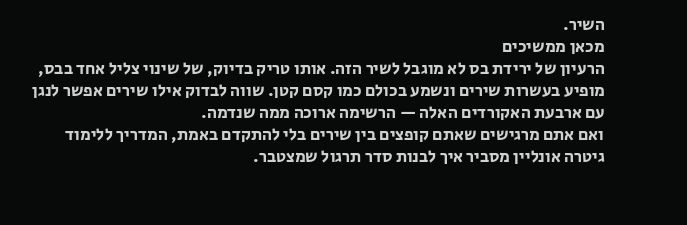השיר.
מכאן ממשיכים
הרעיון של ירידת בס לא מוגבל לשיר הזה. אותו טריק בדיוק, של שינוי צליל אחד בבס, מופיע בעשרות שירים ונשמע בכולם כמו קסם קטן. שווה לבדוק אילו שירים אפשר לנגן עם ארבעת האקורדים האלה — הרשימה ארוכה ממה שנדמה.
ואם אתם מרגישים שאתם קופצים בין שירים בלי להתקדם באמת, המדריך ללימוד גיטרה אונליין מסביר איך לבנות סדר תרגול שמצטבר.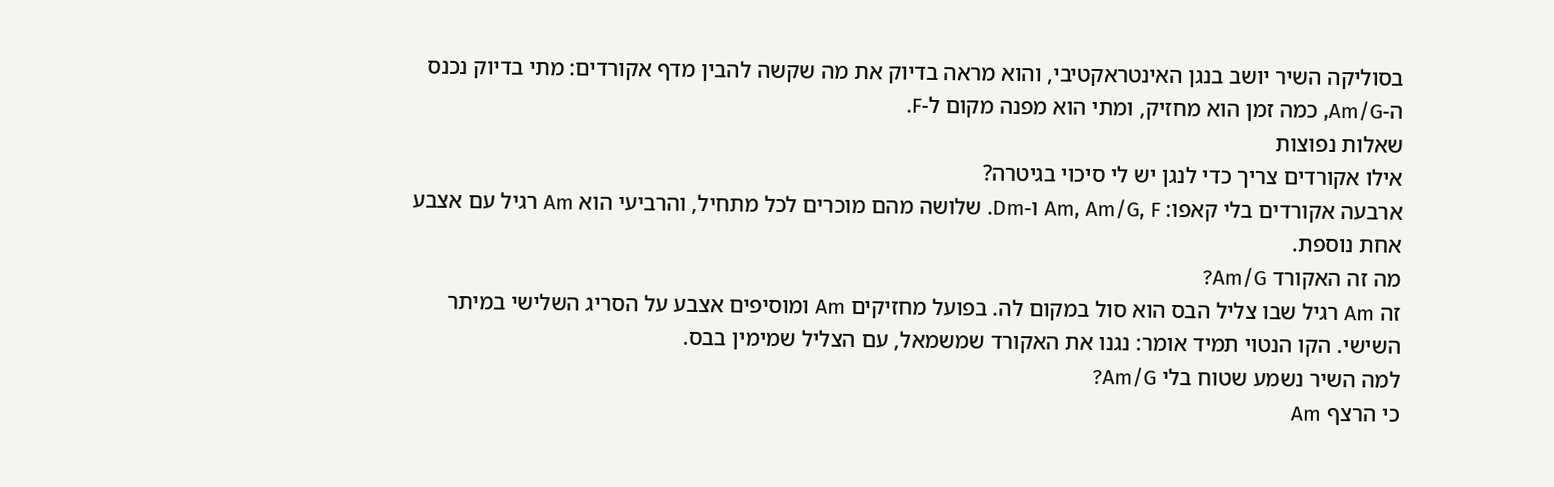בסוליקה השיר יושב בנגן האינטראקטיבי, והוא מראה בדיוק את מה שקשה להבין מדף אקורדים: מתי בדיוק נכנס ה-Am/G, כמה זמן הוא מחזיק, ומתי הוא מפנה מקום ל-F.
שאלות נפוצות
אילו אקורדים צריך כדי לנגן יש לי סיכוי בגיטרה?
ארבעה אקורדים בלי קאפו: Am, Am/G, F ו-Dm. שלושה מהם מוכרים לכל מתחיל, והרביעי הוא Am רגיל עם אצבע אחת נוספת.
מה זה האקורד Am/G?
זה Am רגיל שבו צליל הבס הוא סול במקום לה. בפועל מחזיקים Am ומוסיפים אצבע על הסריג השלישי במיתר השישי. הקו הנטוי תמיד אומר: נגנו את האקורד שמשמאל, עם הצליל שמימין בבס.
למה השיר נשמע שטוח בלי Am/G?
כי הרצף Am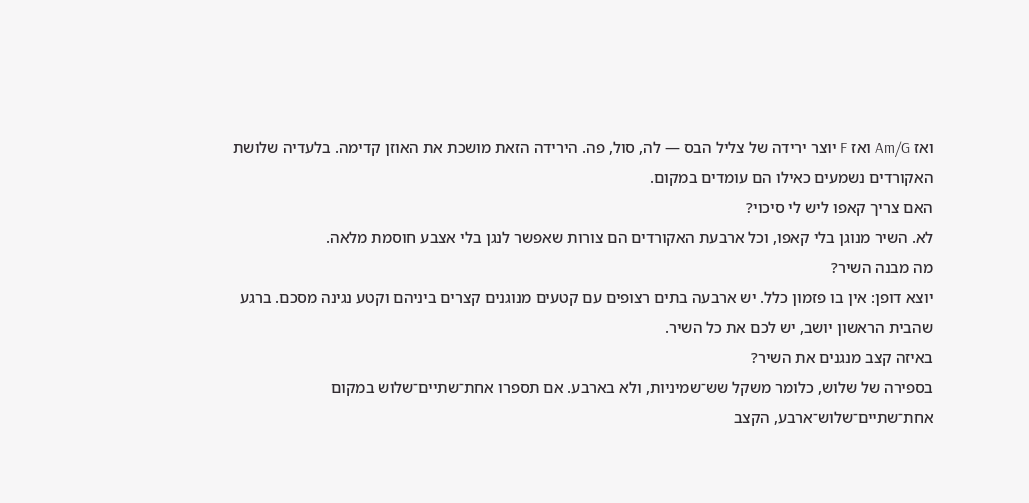ואז Am/G ואז F יוצר ירידה של צליל הבס — לה, סול, פה. הירידה הזאת מושכת את האוזן קדימה. בלעדיה שלושת האקורדים נשמעים כאילו הם עומדים במקום.
האם צריך קאפו ליש לי סיכוי?
לא. השיר מנוגן בלי קאפו, וכל ארבעת האקורדים הם צורות שאפשר לנגן בלי אצבע חוסמת מלאה.
מה מבנה השיר?
יוצא דופן: אין בו פזמון כלל. יש ארבעה בתים רצופים עם קטעים מנוגנים קצרים ביניהם וקטע נגינה מסכם. ברגע שהבית הראשון יושב, יש לכם את כל השיר.
באיזה קצב מנגנים את השיר?
בספירה של שלוש, כלומר משקל שש־שמיניות, ולא בארבע. אם תספרו אחת־שתיים־שלוש במקום אחת־שתיים־שלוש־ארבע, הקצב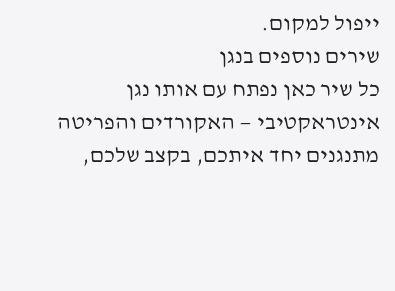ייפול למקום.
שירים נוספים בנגן
כל שיר כאן נפתח עם אותו נגן אינטראקטיבי — האקורדים והפריטה מתנגנים יחד איתכם, בקצב שלכם,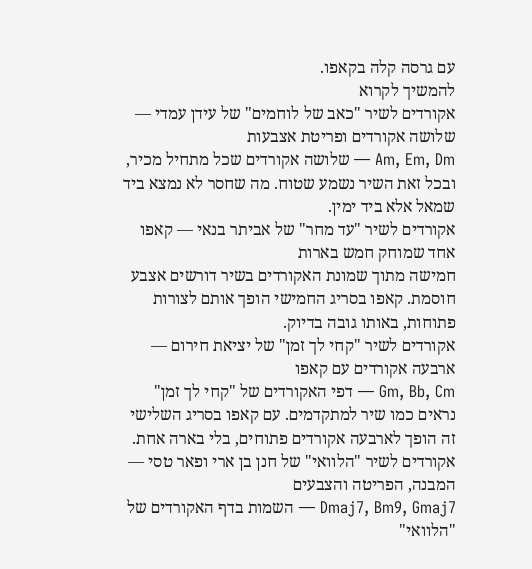עם גרסה קלה בקאפו.
להמשיך לקרוא
אקורדים לשיר "כאב של לוחמים" של עידן עמדי — שלושה אקורדים ופריטת אצבעות
Am, Em, Dm — שלושה אקורדים שכל מתחיל מכיר, ובכל זאת השיר נשמע שטוח. מה שחסר לא נמצא ביד שמאל אלא ביד ימין.
אקורדים לשיר "עד מחר" של אביתר בנאי — קאפו אחד שמוחק חמש בארות
חמישה מתוך שמונת האקורדים בשיר דורשים אצבע חוסמת. קאפו בסריג החמישי הופך אותם לצורות פתוחות, באותו גובה בדיוק.
אקורדים לשיר "קחי לך זמן" של יציאת חירום — ארבעה אקורדים עם קאפו
Gm, Bb, Cm — דפי האקורדים של "קחי לך זמן" נראים כמו שיר למתקדמים. עם קאפו בסריג השלישי זה הופך לארבעה אקורדים פתוחים, בלי בארה אחת.
אקורדים לשיר "הלוואי" של חנן בן ארי ופאר טסי — המבנה, הפריטה והצבעים
Dmaj7, Bm9, Gmaj7 — השמות בדף האקורדים של "הלוואי"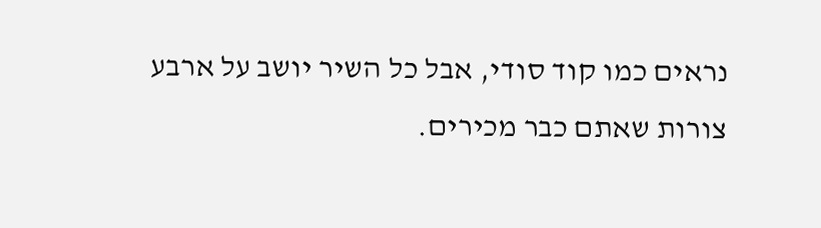נראים כמו קוד סודי, אבל כל השיר יושב על ארבע צורות שאתם כבר מכירים.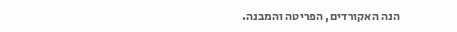הנה האקורדים, הפריטה והמבנה.